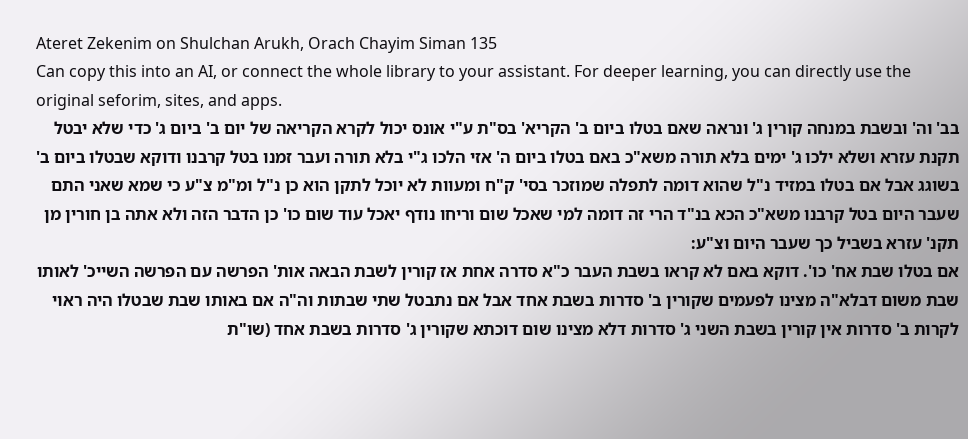Ateret Zekenim on Shulchan Arukh, Orach Chayim Siman 135
Can copy this into an AI, or connect the whole library to your assistant. For deeper learning, you can directly use the original seforim, sites, and apps.
בב' וה' ובשבת במנחה קורין ג' ונראה שאם בטלו ביום ב' הקריא' בס"ת ע"י אונס יכול לקרא הקריאה של יום ב' ביום ג' כדי שלא יבטל תקנת עזרא ושלא ילכו ג' ימים בלא תורה משא"כ באם בטלו ביום ה' אזי הלכו ג"י בלא תורה ועבר זמנו בטל קרבנו ודוקא שבטלו ביום ב' בשוגג אבל אם בטלו במזיד נ"ל שהוא דומה לתפלה שמוזכר בסי' ק"ח ומעוות לא יוכל לתקן הוא כן נ"ל ומ"מ צ"ע כי שמא שאני התם שעבר היום בטל קרבנו משא"כ הכא בנ"ד הרי זה דומה למי שאכל שום וריחו נודף יאכל עוד שום כו' כן הדבר הזה ולא אתה בן חורין מן תקנ' עזרא בשביל כך שעבר היום וצ"ע:
אם בטלו שבת אח' כו'. דוקא באם לא קראו בשבת העבר כ"א סדרה אחת אז קורין לשבת הבאה אות' הפרשה עם הפרשה השייכ' לאותו שבת משום דבלא"ה מצינו לפעמים שקורין ב' סדרות בשבת אחד אבל אם נתבטל שתי שבתות וה"ה אם באותו שבת שבטלו היה ראוי לקרות ב' סדרות אין קורין בשבת השני ג' סדרות דלא מצינו שום דוכתא שקורין ג' סדרות בשבת אחד (שו"ת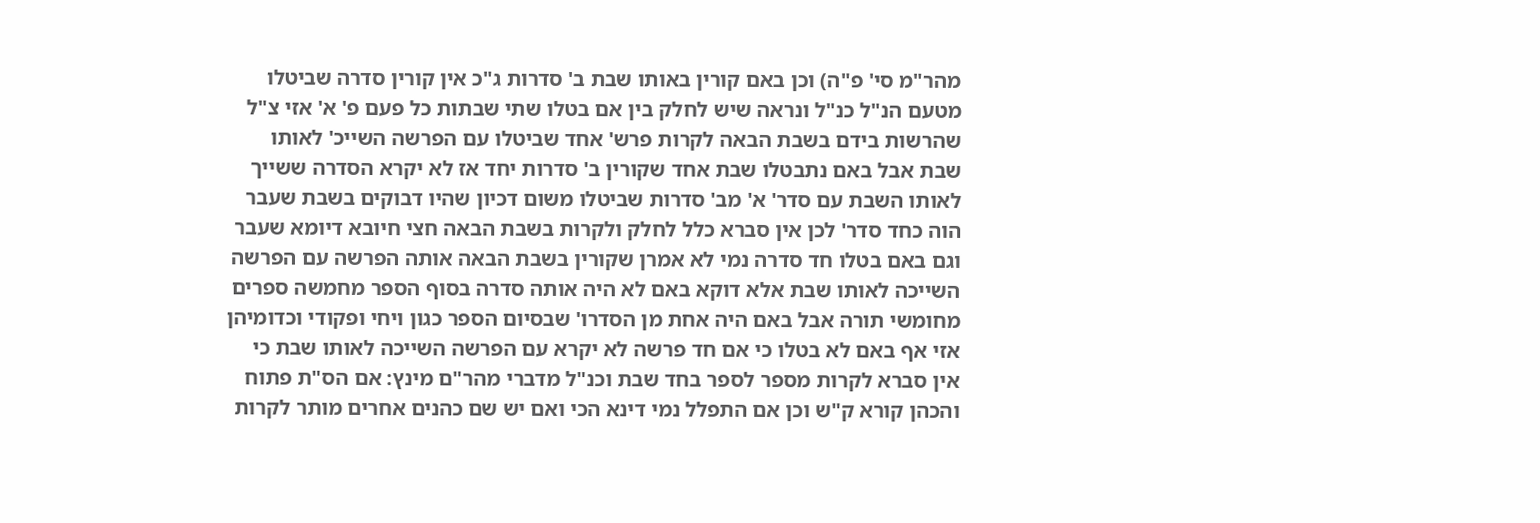מהר"מ סי' פ"ה) וכן באם קורין באותו שבת ב' סדרות ג"כ אין קורין סדרה שביטלו מטעם הנ"ל כנ"ל ונראה שיש לחלק בין אם בטלו שתי שבתות כל פעם פ' א' אזי צ"ל שהרשות בידם בשבת הבאה לקרות פרש' אחד שביטלו עם הפרשה השייכ' לאותו שבת אבל באם נתבטלו שבת אחד שקורין ב' סדרות יחד אז לא יקרא הסדרה ששייך לאותו השבת עם סדר' א' מב' סדרות שביטלו משום דכיון שהיו דבוקים בשבת שעבר הוה כחד סדר' לכן אין סברא כלל לחלק ולקרות בשבת הבאה חצי חיובא דיומא שעבר וגם באם בטלו חד סדרה נמי לא אמרן שקורין בשבת הבאה אותה הפרשה עם הפרשה השייכה לאותו שבת אלא דוקא באם לא היה אותה סדרה בסוף הספר מחמשה ספרים מחומשי תורה אבל באם היה אחת מן הסדרו' שבסיום הספר כגון ויחי ופקודי וכדומיהן אזי אף באם לא בטלו כי אם חד פרשה לא יקרא עם הפרשה השייכה לאותו שבת כי אין סברא לקרות מספר לספר בחד שבת וכנ"ל מדברי מהר"ם מינץ: אם הס"ת פתוח והכהן קורא ק"ש וכן אם התפלל נמי דינא הכי ואם יש שם כהנים אחרים מותר לקרות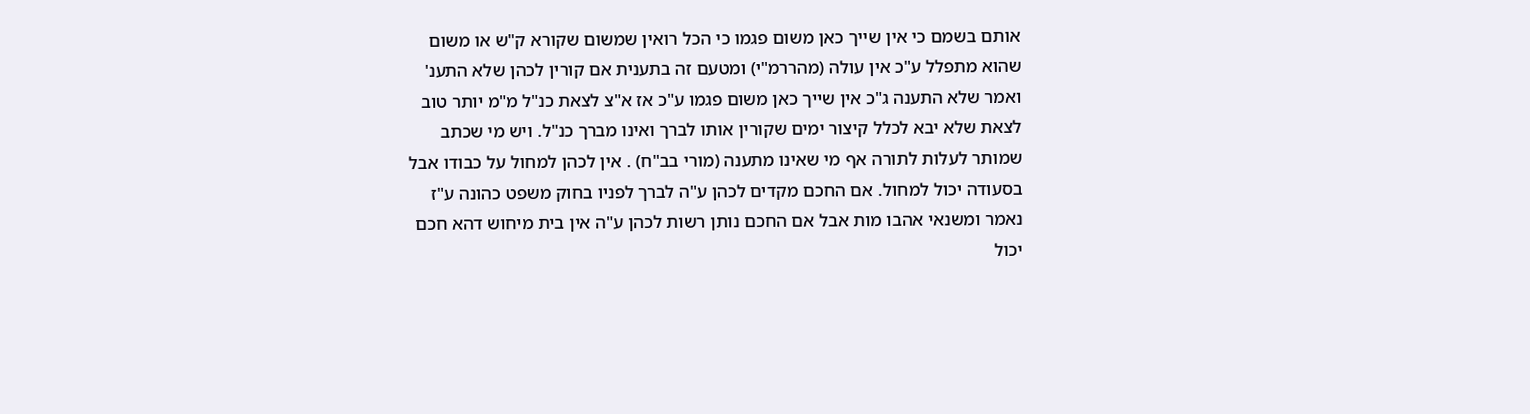אותם בשמם כי אין שייך כאן משום פגמו כי הכל רואין שמשום שקורא ק"ש או משום שהוא מתפלל ע"כ אין עולה (מהררמ"י) ומטעם זה בתענית אם קורין לכהן שלא התענ' ואמר שלא התענה ג"כ אין שייך כאן משום פגמו ע"כ אז א"צ לצאת כנ"ל מ"מ יותר טוב לצאת שלא יבא לכלל קיצור ימים שקורין אותו לברך ואינו מברך כנ"ל. ויש מי שכתב שמותר לעלות לתורה אף מי שאינו מתענה (מורי בב"ח) . אין לכהן למחול על כבודו אבל בסעודה יכול למחול. אם החכם מקדים לכהן ע"ה לברך לפניו בחוק משפט כהונה ע"ז נאמר ומשנאי אהבו מות אבל אם החכם נותן רשות לכהן ע"ה אין בית מיחוש דהא חכם יכול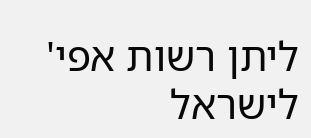ליתן רשות אפי' לישראל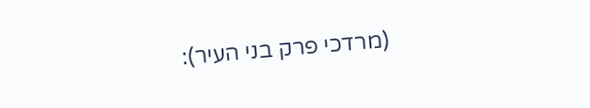(מרדכי פרק בני העיר):